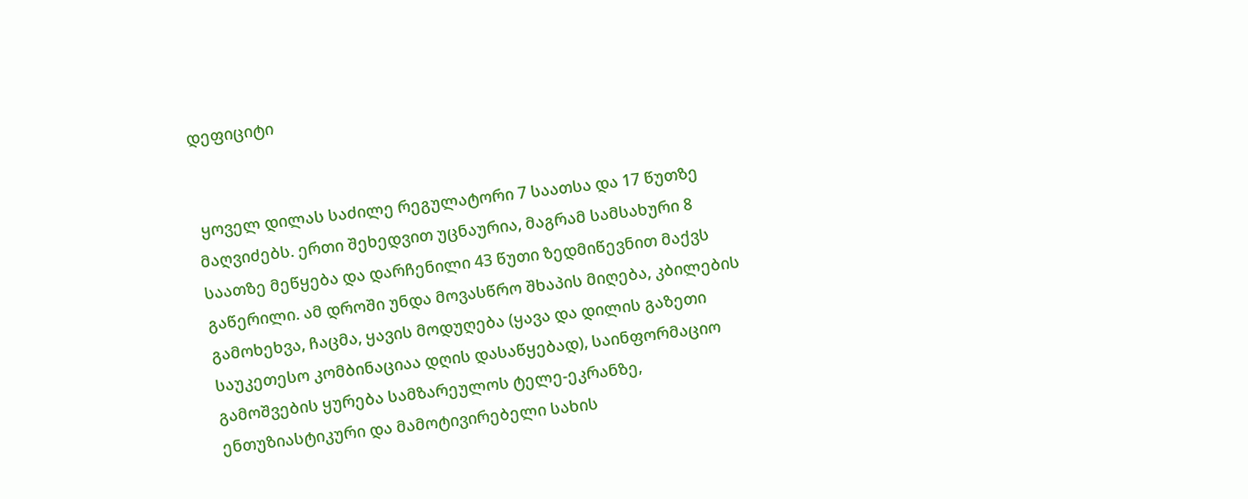დეფიციტი


 ყოველ დილას საძილე რეგულატორი 7 საათსა და 17 წუთზე მაღვიძებს. ერთი შეხედვით უცნაურია, მაგრამ სამსახური 8 საათზე მეწყება და დარჩენილი 43 წუთი ზედმიწევნით მაქვს გაწერილი. ამ დროში უნდა მოვასწრო შხაპის მიღება, კბილების გამოხეხვა, ჩაცმა, ყავის მოდუღება (ყავა და დილის გაზეთი საუკეთესო კომბინაციაა დღის დასაწყებად), საინფორმაციო გამოშვების ყურება სამზარეულოს ტელე-ეკრანზე, ენთუზიასტიკური და მამოტივირებელი სახის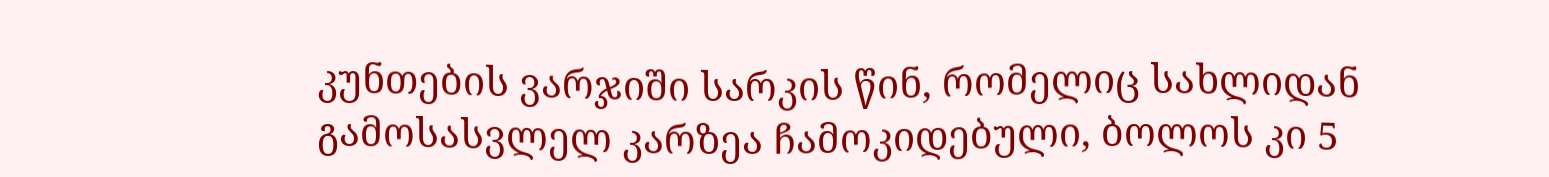კუნთების ვარჯიში სარკის წინ, რომელიც სახლიდან გამოსასვლელ კარზეა ჩამოკიდებული, ბოლოს კი 5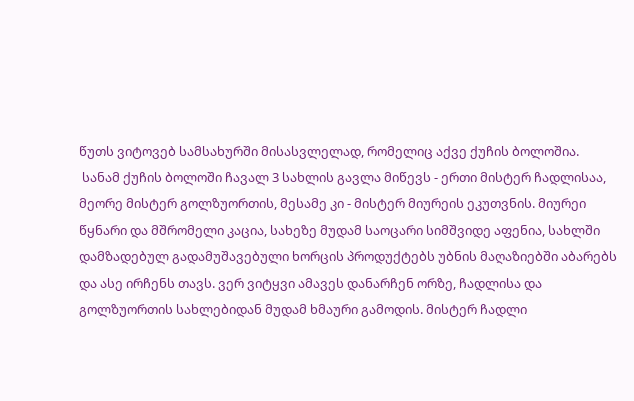წუთს ვიტოვებ სამსახურში მისასვლელად, რომელიც აქვე ქუჩის ბოლოშია.
 სანამ ქუჩის ბოლოში ჩავალ 3 სახლის გავლა მიწევს - ერთი მისტერ ჩადლისაა, მეორე მისტერ გოლზუორთის, მესამე კი - მისტერ მიურეის ეკუთვნის. მიურეი წყნარი და მშრომელი კაცია, სახეზე მუდამ საოცარი სიმშვიდე აფენია, სახლში დამზადებულ გადამუშავებული ხორცის პროდუქტებს უბნის მაღაზიებში აბარებს და ასე ირჩენს თავს. ვერ ვიტყვი ამავეს დანარჩენ ორზე, ჩადლისა და გოლზუორთის სახლებიდან მუდამ ხმაური გამოდის. მისტერ ჩადლი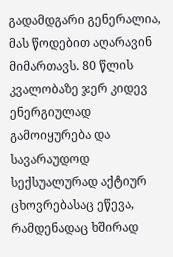გადამდგარი გენერალია, მას წოდებით აღარავინ მიმართავს. 80 წლის კვალობაზე ჯერ კიდევ ენერგიულად გამოიყურება და სავარაუდოდ სექსუალურად აქტიურ ცხოვრებასაც ეწევა, რამდენადაც ხშირად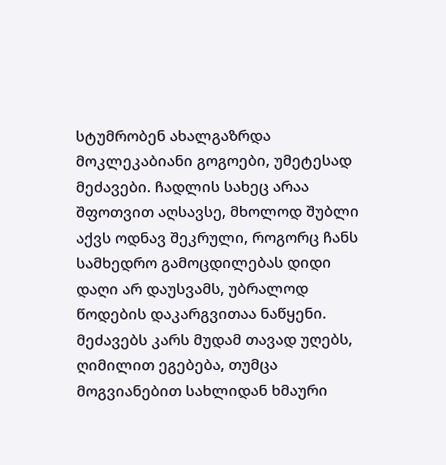სტუმრობენ ახალგაზრდა მოკლეკაბიანი გოგოები, უმეტესად მეძავები. ჩადლის სახეც არაა შფოთვით აღსავსე, მხოლოდ შუბლი აქვს ოდნავ შეკრული, როგორც ჩანს სამხედრო გამოცდილებას დიდი დაღი არ დაუსვამს, უბრალოდ წოდების დაკარგვითაა ნაწყენი. მეძავებს კარს მუდამ თავად უღებს, ღიმილით ეგებება, თუმცა მოგვიანებით სახლიდან ხმაური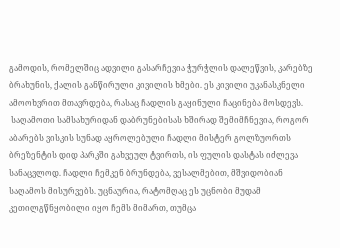გამოდის, რომელშიც ადვილი გასარჩევია ჭურჭლის დალეწვის, კარებზე ბრახუნის, ქალის განწირული კივილის ხმები. ეს კივილი უკანასკნელი ამოოხვრით მთავრდება, რასაც ჩადლის გაყინული ჩაცინება მოსდევს.
 საღამოთი სამსახურიდან დაბრუნებისას ხშირად შემიმჩნევია, როგორ აბარებს ვისკის სუნად აყროლებული ჩადლი მისტერ გოლზუორთს ბრეზენტის დიდ პარკში გახვეულ ტვირთს, ის ფულის დასტას იძლევა სანაცვლოდ. ჩადლი ჩემკენ ბრუნდება, ვესალმებით, მშვიდობიან საღამოს მისურვებს. უცნაურია, რატომღაც ეს უცნობი მუდამ კეთილგწნყობილი იყო ჩემს მიმართ, თუმცა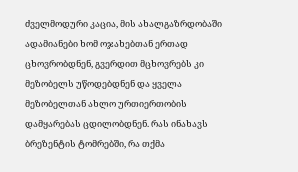ძველმოდური კაცია, მის ახალგაზრდობაში ადამიანები ხომ ოჯახებთან ერთად ცხოვრობდნენ, გვერდით მცხოვრებს კი მეზობელს უწოდებდნენ და ყველა მეზობელთან ახლო ურთიერთობის დამყარებას ცდილობდნენ. რას ინახავს ბრეზენტის ტომრებში, რა თქმა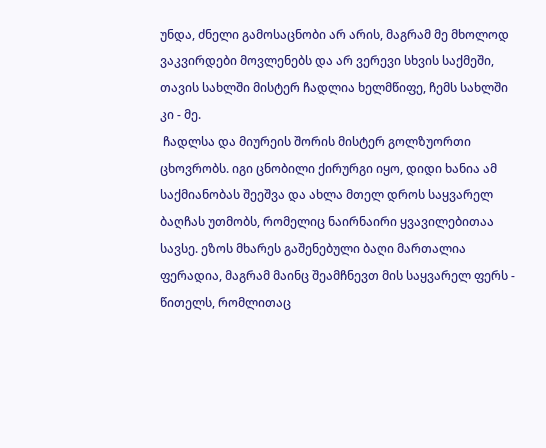უნდა, ძნელი გამოსაცნობი არ არის, მაგრამ მე მხოლოდ ვაკვირდები მოვლენებს და არ ვერევი სხვის საქმეში, თავის სახლში მისტერ ჩადლია ხელმწიფე, ჩემს სახლში კი - მე.
 ჩადლსა და მიურეის შორის მისტერ გოლზუორთი ცხოვრობს. იგი ცნობილი ქირურგი იყო, დიდი ხანია ამ საქმიანობას შეეშვა და ახლა მთელ დროს საყვარელ ბაღჩას უთმობს, რომელიც ნაირნაირი ყვავილებითაა სავსე. ეზოს მხარეს გაშენებული ბაღი მართალია ფერადია, მაგრამ მაინც შეამჩნევთ მის საყვარელ ფერს - წითელს, რომლითაც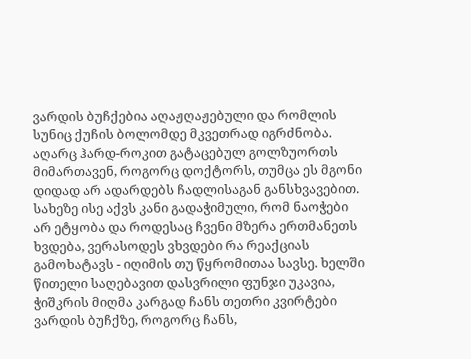ვარდის ბუჩქებია აღაჟღაჟებული და რომლის სუნიც ქუჩის ბოლომდე მკვეთრად იგრძნობა. აღარც ჰარდ-როკით გატაცებულ გოლზუორთს მიმართავენ, როგორც დოქტორს, თუმცა ეს მგონი დიდად არ ადარდებს ჩადლისაგან განსხვავებით. სახეზე ისე აქვს კანი გადაჭიმული, რომ ნაოჭები არ ეტყობა და როდესაც ჩვენი მზერა ერთმანეთს ხვდება, ვერასოდეს ვხვდები რა რეაქციას გამოხატავს - იღიმის თუ წყრომითაა სავსე. ხელში წითელი საღებავით დასვრილი ფუნჯი უკავია, ჭიშკრის მიღმა კარგად ჩანს თეთრი კვირტები ვარდის ბუჩქზე, როგორც ჩანს,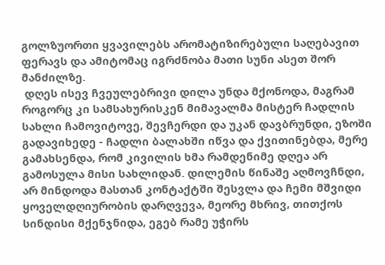გოლზუორთი ყვავილებს არომატიზირებული საღებავით ფერავს და ამიტომაც იგრძნობა მათი სუნი ასეთ შორ მანძილზე.
 დღეს ისევ ჩვეულებრივი დილა უნდა მქონოდა, მაგრამ როგორც კი სამსახურისკენ მიმავალმა მისტერ ჩადლის სახლი ჩამოვიტოვე, შევჩერდი და უკან დავბრუნდი, ეზოში გადავიხედე - ჩადლი ბალახში იწვა და ქვითინებდა, მერე გამახსენდა, რომ კივილის ხმა რამდენიმე დღეა არ გამოსულა მისი სახლიდან. დილემის წინაშე აღმოვჩნდი, არ მინდოდა მასთან კონტაქტში შესვლა და ჩემი მშვიდი ყოველდღიურობის დარღვევა, მეორე მხრივ, თითქოს სინდისი მქენჯნიდა, ეგებ რამე უჭირს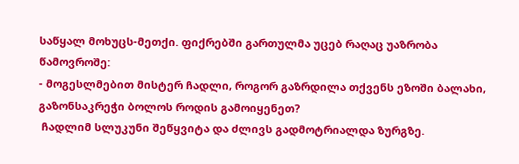საწყალ მოხუცს-მეთქი. ფიქრებში გართულმა უცებ რაღაც უაზრობა წამოვროშე:
- მოგესლმებით მისტერ ჩადლი, როგორ გაზრდილა თქვენს ეზოში ბალახი, გაზონსაკრეჭი ბოლოს როდის გამოიყენეთ?
 ჩადლიმ სლუკუნი შეწყვიტა და ძლივს გადმოტრიალდა ზურგზე.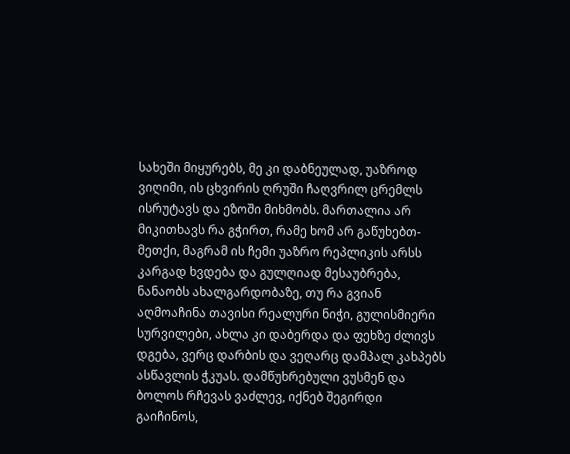სახეში მიყურებს, მე კი დაბნეულად, უაზროდ ვიღიმი, ის ცხვირის ღრუში ჩაღვრილ ცრემლს ისრუტავს და ეზოში მიხმობს. მართალია არ მიკითხავს რა გჭირთ, რამე ხომ არ გაწუხებთ-მეთქი, მაგრამ ის ჩემი უაზრო რეპლიკის არსს კარგად ხვდება და გულღიად მესაუბრება, ნანაობს ახალგარდობაზე, თუ რა გვიან აღმოაჩინა თავისი რეალური ნიჭი, გულისმიერი სურვილები, ახლა კი დაბერდა და ფეხზე ძლივს დგება, ვერც დარბის და ვეღარც დამპალ კახპებს ასწავლის ჭკუას. დამწუხრებული ვუსმენ და ბოლოს რჩევას ვაძლევ, იქნებ შეგირდი გაიჩინოს,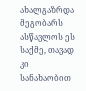ახალგაზრდა მეგობარს ასწავლოს ეს საქმე, თავად კი სანახაობით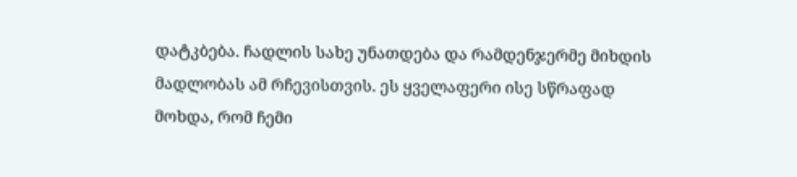დატკბება. ჩადლის სახე უნათდება და რამდენჯერმე მიხდის მადლობას ამ რჩევისთვის. ეს ყველაფერი ისე სწრაფად მოხდა, რომ ჩემი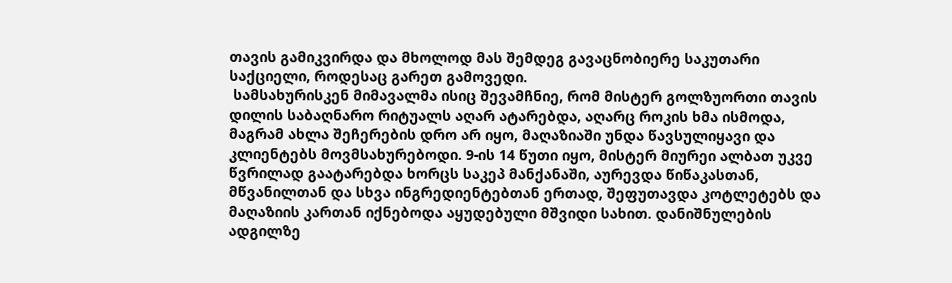თავის გამიკვირდა და მხოლოდ მას შემდეგ გავაცნობიერე საკუთარი საქციელი, როდესაც გარეთ გამოვედი.
 სამსახურისკენ მიმავალმა ისიც შევამჩნიე, რომ მისტერ გოლზუორთი თავის დილის საბაღნარო რიტუალს აღარ ატარებდა, აღარც როკის ხმა ისმოდა, მაგრამ ახლა შეჩერების დრო არ იყო, მაღაზიაში უნდა წავსულიყავი და კლიენტებს მოვმსახურებოდი. 9-ის 14 წუთი იყო, მისტერ მიურეი ალბათ უკვე წვრილად გაატარებდა ხორცს საკეპ მანქანაში, აურევდა წიწაკასთან, მწვანილთან და სხვა ინგრედიენტებთან ერთად, შეფუთავდა კოტლეტებს და მაღაზიის კართან იქნებოდა აყუდებული მშვიდი სახით. დანიშნულების ადგილზე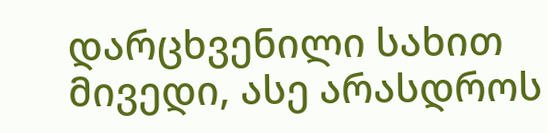დარცხვენილი სახით მივედი, ასე არასდროს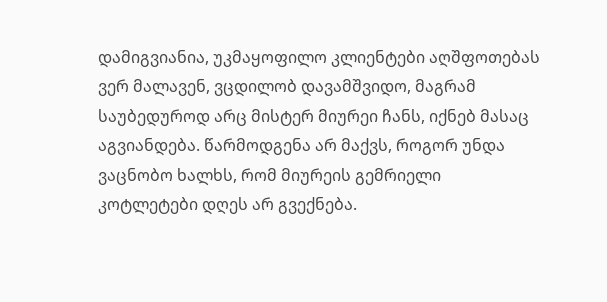დამიგვიანია, უკმაყოფილო კლიენტები აღშფოთებას ვერ მალავენ, ვცდილობ დავამშვიდო, მაგრამ საუბედუროდ არც მისტერ მიურეი ჩანს, იქნებ მასაც აგვიანდება. წარმოდგენა არ მაქვს, როგორ უნდა ვაცნობო ხალხს, რომ მიურეის გემრიელი კოტლეტები დღეს არ გვექნება.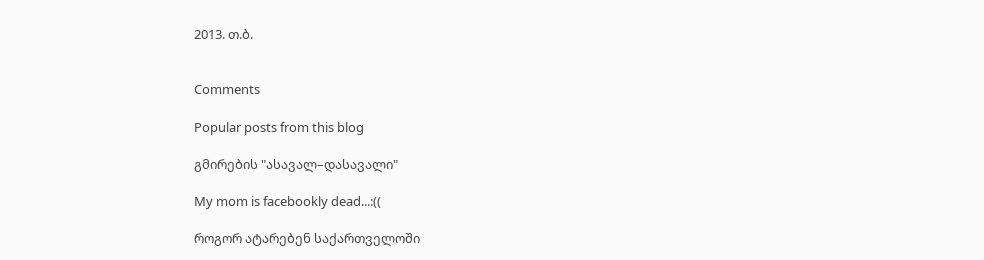2013. თ.ბ.


Comments

Popular posts from this blog

გმირების "ასავალ–დასავალი"

My mom is facebookly dead...:((

როგორ ატარებენ საქართველოში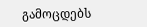გამოცდებს